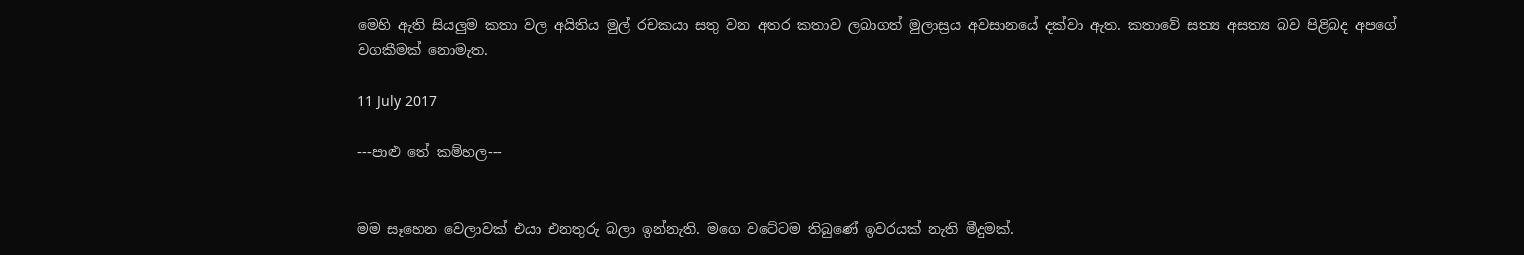මෙහි ඇති සියලුම කතා වල අයිතිය මුල් රචකයා සතු වන අතර කතාව ලබාගත් මුලාස්‍රය අවසානයේ දක්වා ඇත. කතාවේ සත්‍ය අසත්‍ය බව පිළිබද අපගේ වගකීමක් නොමැත.

11 July 2017

---පාළු තේ කම්හල---


මම සෑහෙන වෙලාවක් එයා එනතුරු බලා ඉන්නැති. මගෙ වටේටම තිබුණේ ඉවරයක් නැති මීදුමක්.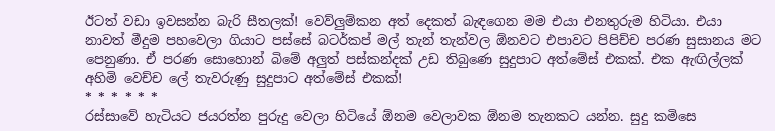ඊටත් වඩා ඉවසන්න බැරි සීතලක්! වෙව්ලුම්කන අත් දෙකත් බැඳගෙන මම එයා එනතුරුම හිටියා. එයා නාවත් මීදුම පහවෙලා ගියාට පස්සේ බටර්කප් මල් තැන් තැන්වල ඕනවට එපාවට පිපිච්ච පරණ සුසානය මට පෙනුණා. ඒ පරණ සොහොන් බිමේ අලුත් පස්කන්දක් උඩ තිබුණෙ සුදුපාට අත්මේස් එකක්. එක ඇඟිල්ලක් අහිමි වෙච්ච ලේ තැවරුණු සුදුපාට අත්මේස් එකක්!
* * * * * *
රස්සාවේ හැටියට ජයරත්න පුරුදු වෙලා හිටියේ ඕනම වෙලාවක ඕනම තැනකට යන්න. සුදු කමිසෙ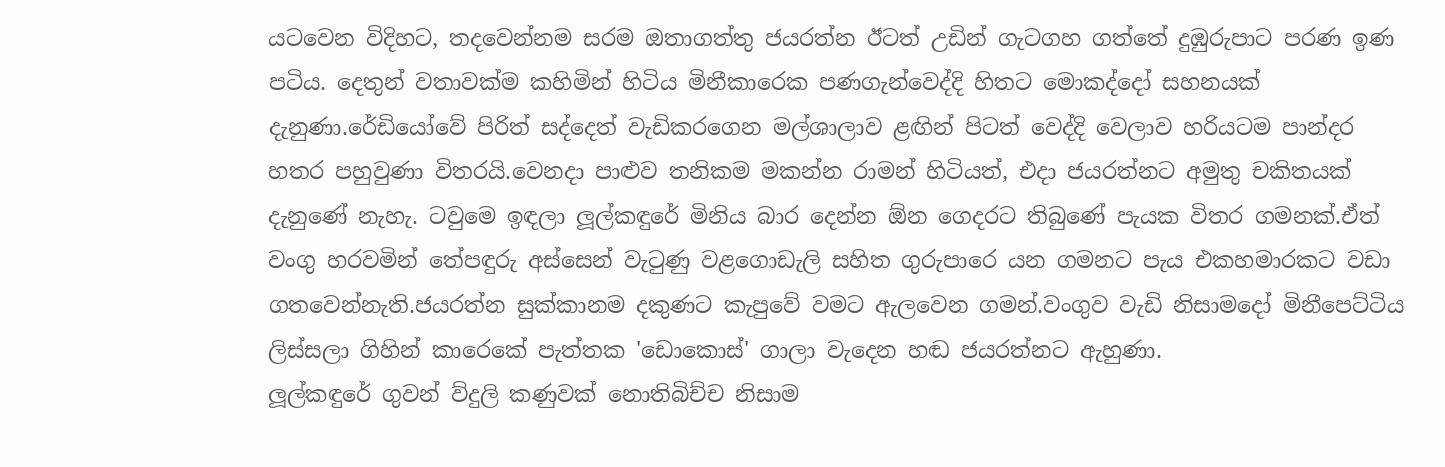යටවෙන විදිහට, තදවෙන්නම සරම ඔතාගත්තු ජයරත්න ඊටත් උඩින් ගැටගහ ගත්තේ දුඹුරුපාට පරණ ඉණ පටිය. දෙතුන් වතාවක්ම කහිමින් හිටිය මිනීකාරෙක පණගැන්වෙද්දි හිතට මොකද්දෝ සහනයක් දැනුණා.රේඩියෝවේ පිරිත් සද්දෙත් වැඩිකරගෙන මල්ශාලාව ළඟින් පිටත් වෙද්දි වෙලාව හරියටම පාන්දර හතර පහුවුණා විතරයි.වෙනදා පාළුව තනිකම මකන්න රාමන් හිටියත්, එදා ජයරත්නට අමුතු චකිතයක් දැනුණේ නැහැ. ටවුමෙ ඉඳලා ලූල්කඳුරේ මිනිය බාර දෙන්න ඕන ගෙදරට තිබුණේ පැයක විතර ගමනක්.ඒත් වංගු හරවමින් තේපඳුරු අස්සෙන් වැටුණු වළගොඩැලි සහිත ගුරුපාරෙ යන ගමනට පැය එකහමාරකට වඩා ගතවෙන්නැති.ජයරත්න සුක්කානම දකුණට කැපුවේ වමට ඇලවෙන ගමන්.වංගුව වැඩි නිසාමදෝ මිනීපෙට්ටිය ලිස්සලා ගිහින් කාරෙකේ පැත්තක 'ඩොකොස්' ගාලා වැදෙන හඬ ජයරත්නට ඇහුණා.
ලූල්කඳුරේ ගුවන් ව්දුලි කණුවක් නොතිබිච්ච නිසාම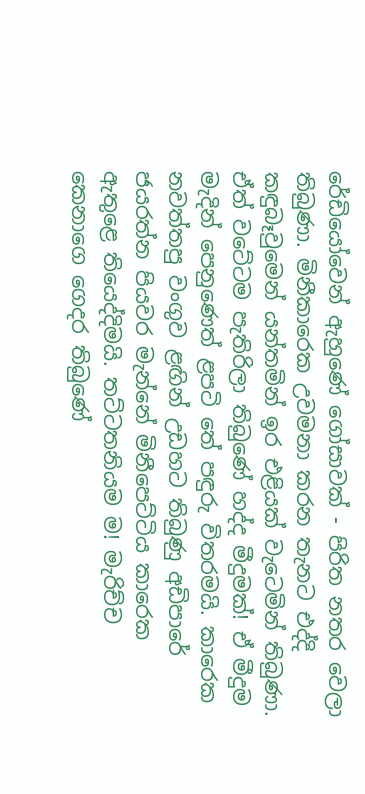රේඩියෝවෙන් ඇහුණේ ගෝසාවක් - පිරිත නතර වෙලා තිබුණා. මිනීකාරෙක උවමනා කරන තැනට එද්දි කඳුබෑවුමෙන් යන්තමින් ඉර එළියක් වැටෙමින් තිබුණා. ඒත් වටේටම පැතිරිලා තිබුණේ හද්ද මීදුමක්! ඒ මීදුම මැදින් පෙනුණෙත් ළපටි තේ පඳුරු විතරමයි. කාරෙක නවත්තපු වංගුව ළඟින් උඩහට තිබුණු අඩිපාරේ ජයරත්න පියවර මැන්නේ මිනීපෙට්ටිය කාරෙක ඇතුළෙ තියෙද්දිමයි. තට්ටතනියම ම! මැරිච්ච කෙනාගෙ ගෙදර තිබුණේ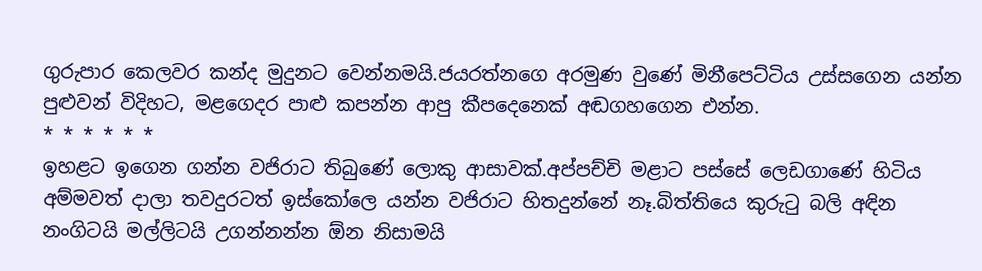ගුරුපාර කෙලවර කන්ද මුදුනට වෙන්නමයි.ජයරත්නගෙ අරමුණ වුණේ මිනීපෙට්ටිය උස්සගෙන යන්න පුළුවන් විදිහට, මළගෙදර පාළු කපන්න ආපු කීපදෙනෙක් අඬගහගෙන එන්න.
* * * * * *
ඉහළට ඉගෙන ගන්න වජිරාට තිබුණේ ලොකු ආසාවක්.අප්පච්චි මළාට පස්සේ ලෙඩගාණේ හිටිය අම්මවත් දාලා තවදුරටත් ඉස්කෝලෙ යන්න වජිරාට හිතදුන්නේ නෑ.බිත්තියෙ කුරුටු බලි අඳින නංගිටයි මල්ලිටයි උගන්නන්න ඕන නිසාමයි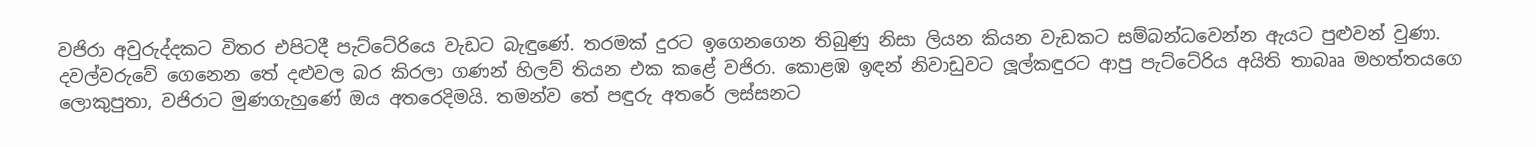වජිරා අවුරුද්දකට විතර එපිටදී පැට්ටේරියෙ වැඩට බැඳුණේ. තරමක් දුරට ඉගෙනගෙන තිබුණු නිසා ලියන කියන වැඩකට සම්බන්ධවෙන්න ඇයට පුළුවන් වුණා. දවල්වරුවේ ගෙනෙන තේ දළුවල බර කිරලා ගණන් හිලව් තියන එක කළේ වජිරා. කොළඹ ඉඳන් නිවාඩුවට ලූල්කඳුරට ආපු පැට්ටේරිය අයිති තාබෲ මහත්තයගෙ ලොකුපුතා, වජිරාට මුණගැහුණේ ඔය අතරෙදිමයි. තමන්ව තේ පඳුරු අතරේ ලස්සනට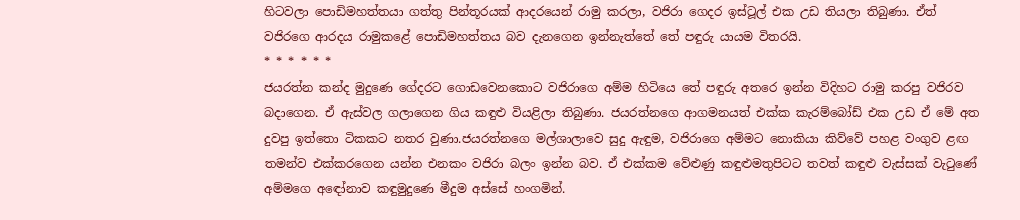හිටවලා පොඩිමහත්තයා ගත්තු පින්තූරයක් ආදරයෙන් රාමු කරලා, වජිරා ගෙදර ඉස්ටූල් එක උඩ තියලා තිබුණා. ඒත් වජිරගෙ ආරදය රාමුකළේ පොඩිමහත්තය බව දැනගෙන ඉන්නැත්තේ තේ පඳුරු යායම විතරයි.
* * * * * *
ජයරත්න කන්ද මුදුණෙ ගේදරට ගොඩවෙනකොට වජිරාගෙ අම්ම හිටියෙ තේ පඳුරු අතරෙ ඉන්න විදිහට රාමු කරපු වජිරව බදාගෙන. ඒ ඇස්වල ගලාගෙන ගිය කඳුළු වියළිලා තිබුණා. ජයරත්නගෙ ආගමනයත් එක්ක කැරම්බෝඩ් එක උඩ ඒ මේ අත දුවපු ඉත්තො ටිකකට නතර වුණා.ජයරත්නගෙ මල්ශාලාවෙ සුදු ඇඳුම, වජිරාගෙ අම්මට නොකියා කිව්වේ පහළ වංගුව ළඟ තමන්ව එක්කරගෙන යන්න එනකං වජිරා බලං ඉන්න බව. ඒ එක්කම වේළුණු කඳුළුමතුපිටට තවත් කඳුළු වැස්සක් වැටුණේ අම්මගෙ අඳෝනාව කඳුමුදුණෙ මීදුම අස්සේ හංගමින්.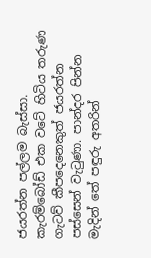ජයරත්න පල්ලම බැස්සා. කැරම්බෝඩ් එක වටේ හිටිය තරුණ ගැටව් කීපදෙනෙකුත් ජයරත්න පස්සෙන් වැටුණා. පාන්දර පින්න මැදින් තේ පඳුරු අතරින්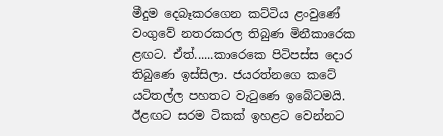මීදුම දෙබෑකරගෙන කට්ටිය ළංවුණේ වංගුවේ නතරකරල තිබුණ මිනීකාරෙක ළඟට. ඒත්......කාරෙකෙ පිටිපස්ස දොර තිබුණෙ ඉස්සිලා. ජයරත්නගෙ කටේ යටිතල්ල පහතට වැටුණෙ ඉබේටමයි. ඊළඟට සරම ටිකක් ඉහළට වෙන්නට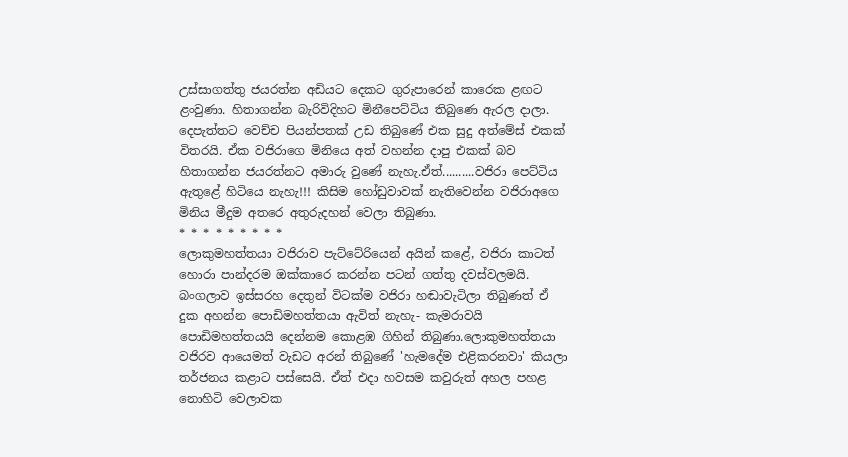උස්සාගත්තු ජයරත්න අඩියට දෙකට ගුරුපාරෙන් කාරෙක ළඟට ළංවුණා. හිතාගන්න බැරිවිදිහට මිනීපෙට්ටිය තිබුණෙ ඇරල දාලා. දෙපැත්තට වෙච්ච පියන්පතක් උඩ තිබුණේ එක සුදු අත්මේස් එකක් විතරයි. ඒක වජිරාගෙ මිනියෙ අත් වහන්න දාපු එකක් බව හිතාගන්න ජයරත්නට අමාරු වුණේ නැහැ.ඒත්..........වජිරා පෙට්ටිය ඇතුළේ හිටියෙ නැහැ!!! කිසිම හෝඩුවාවක් නැතිවෙන්න වජිරාඅගෙ මිනිය මීදුම අතරෙ අතුරුදහන් වෙලා තිබුණා.
* * * * * * * * *
ලොකුමහත්තයා වජිරාව පැට්ටේරියෙන් අයින් කළේ, වජිරා කාටත් හොරා පාන්දරම ඔක්කාරෙ කරන්න පටන් ගත්තු දවස්වලමයි. බංගලාව ඉස්සරහ දෙතුන් විටක්ම වජිරා හඬාවැටිලා තිබුණත් ඒ දුක අහන්න පොඩිමහත්තයා ඇවිත් නැහැ- කැමරාවයි පොඩිමහත්තයයි දෙන්නම කොළඹ ගිහින් තිබුණා.ලොකුමහත්තයා වජිරව ආයෙමත් වැඩට අරන් තිබුණේ 'හැමදේම එළිකරනවා' කියලා තර්ජනය කළාට පස්සෙයි. ඒත් එදා හවසම කවුරුත් අහල පහළ නොහිටි වෙලාවක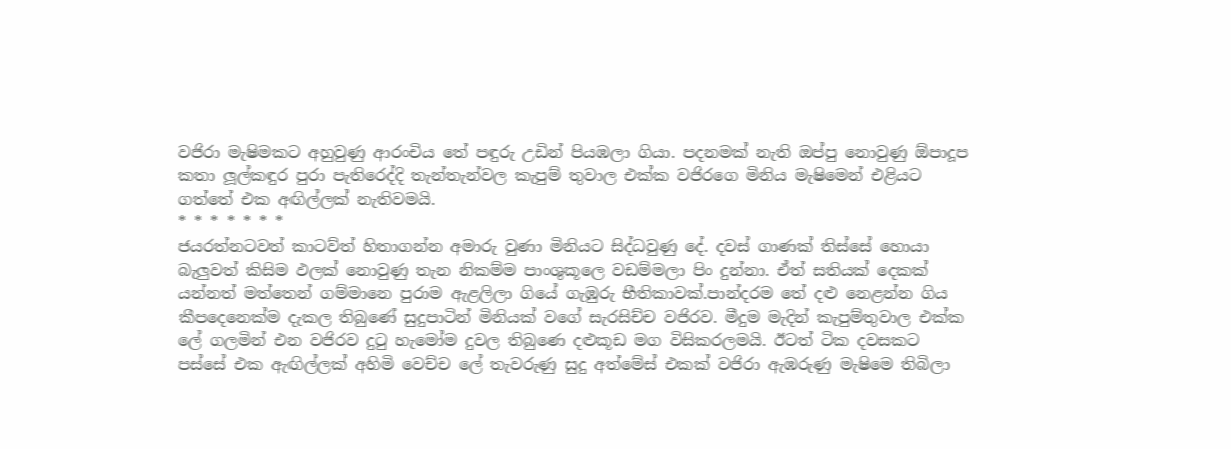වජිරා මැෂිමකට අහුවුණු ආරංචිය තේ පඳුරු උඩින් පියඹලා ගියා. පදනමක් නැති ඔප්පු නොවුණු ඕපාදූප කතා ලූල්කඳුර පුරා පැතිරෙද්දි තැන්තැන්වල කැපුම් තුවාල එක්ක වජිරගෙ මිනිය මැෂිමෙන් එළියට ගත්තේ එක අඟිල්ලක් නැතිවමයි.
* * * * * * *
ජයරත්නටවත් කාටව්ත් හිතාගන්න අමාරු වුණා මිනියට සිද්ධවුණු දේ. දවස් ගාණක් තිස්සේ හොයා බැලුවත් කිසිම ඵලක් නොවුණු තැන නිකම්ම පාංශුකූලෙ වඩම්මලා පිං දුන්නා. ඒත් සතියක් දෙකක් යන්නත් මත්තෙන් ගම්මානෙ පුරාම ඇළලිලා ගියේ ගැඹුරු භීතිකාවක්.පාන්දරම තේ දළු නෙළන්න ගිය කීපදෙනෙක්ම දැකල තිබුණේ සුදුපාටින් මිනියක් වගේ සැරසිච්ච වජිරව. මීදුම මැදින් කැපුම්තුවාල එක්ක ලේ ගලමින් එන වජිරව දුටු හැමෝම දුවල තිබුණෙ දළුකූඩ මග විසිකරලමයි. ඊටත් ටික දවසකට පස්සේ එක ඇඟිල්ලක් අහිමි වෙච්ච ලේ තැවරුණු සුදු අත්මේස් එකක් වජිරා ඇඹරුණු මැෂිමෙ තිබිලා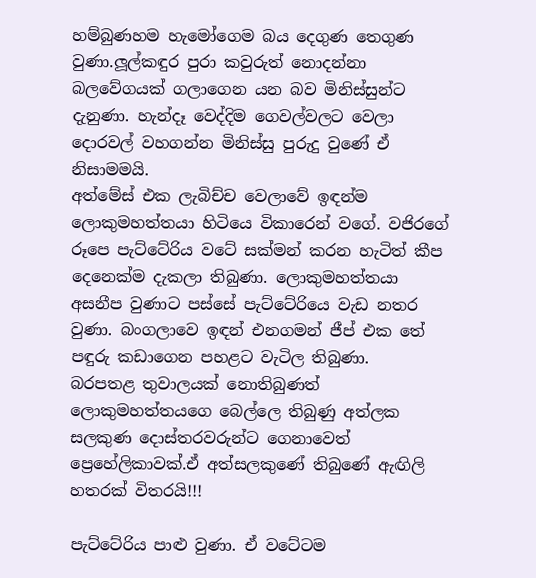හම්බුණහම හැමෝගෙම බය දෙගුණ තෙගුණ වුණා.ලූල්කඳුර පුරා කවුරුත් නොදන්නා බලවේගයක් ගලාගෙන යන බව මිනිස්සුන්ට දැනුණා. හැන්දෑ වෙද්දිම ගෙවල්වලට වෙලා දොරවල් වහගන්න මිනිස්සු පුරුදු වුණේ ඒ නිසාමමයි.
අත්මේස් එක ලැබිච්ච වෙලාවේ ඉඳන්ම ලොකුමහත්තයා හිටියෙ විකාරෙන් වගේ. වජිරගේ රූපෙ පැට්ටේරිය වටේ සක්මන් කරන හැටිත් කීප දෙනෙක්ම දැකලා තිබුණා. ලොකුමහත්තයා අසනීප වුණාට පස්සේ පැට්ටේරියෙ වැඩ නතර වුණා. බංගලාවෙ ඉඳන් එනගමන් ජීප් එක තේ පඳුරු කඩාගෙන පහළට වැටිල තිබුණා.
බරපතළ තුවාලයක් නොතිබුණත් ලොකුමහත්තයගෙ බෙල්ලෙ තිබුණු අත්ලක සලකුණ දොස්තරවරුන්ට ගෙනාවෙත් ප්‍රෙහේලිකාවක්.ඒ අත්සලකුණේ තිබුණේ ඇඟිලි හතරක් විතරයි!!!

පැට්ටේරිය පාළු වුණා. ඒ වටේටම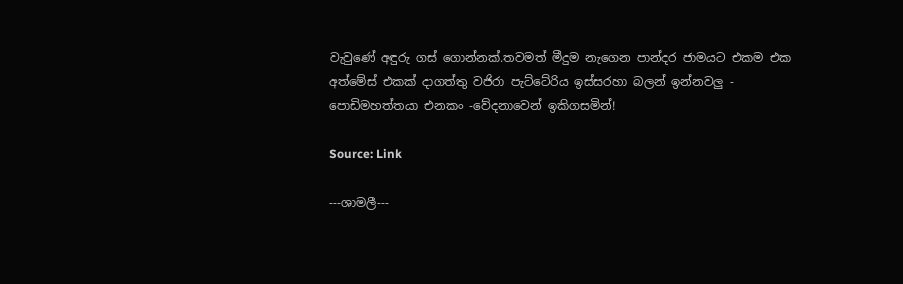වැවුණේ අඳුරු ගස් ගොන්නක්.තවමත් මීදුම නැගෙන පාන්දර ජාමයට එකම එක අත්මේස් එකක් දාගත්තු වජිරා පැට්ටේරිය ඉස්සරහා බලන් ඉන්නවලු - පොඩිමහත්තයා එනකං -වේදනාවෙන් ඉකිගසමින්!

Source: Link

---ශාමලී---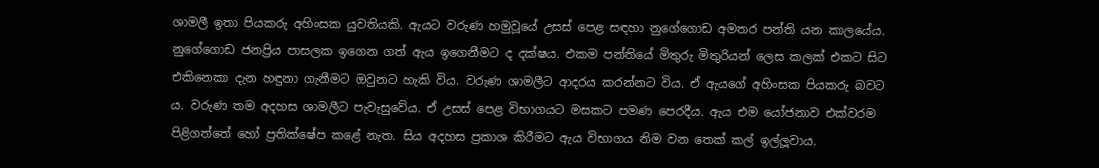ශාමලී ඉතා පියකරු අහිංසක යුවතියකි. ඇයට වරුණ හමුවූයේ උසස් පෙළ සඳහා නුගේගොඩ අමතර පන්ති යන කාලයේය. නුගේගොඩ ජනප්‍රිය පාසලක ඉගෙන ගත් ඇය ඉගෙනීමට ද දක්ෂය. එකම පන්තියේ මිතුරු මිතුරියන් ලෙස කලක් එකට සිට එකිනෙකා දැන හඳුනා ගැනීමට ඔවුනට හැකි විය. වරුණ ශාමලීට ආදරය කරන්නට විය. ඒ ඇයගේ අහිංසක පියකරු බවට ය. වරුණ තම අදහස ශාමලීට පැවැසුවේය. ඒ උසස් පෙළ විභාගයට මසකට පමණ පෙරදීය. ඇය එම යෝජනාව එක්වරම පිළිගත්තේ හෝ ප්‍රතික්ෂේප කළේ නැත. සිය අදහස ප්‍රකාශ කිරීමට ඇය විභාගය නිම වන තෙක් කල් ඉල්ලූවාය.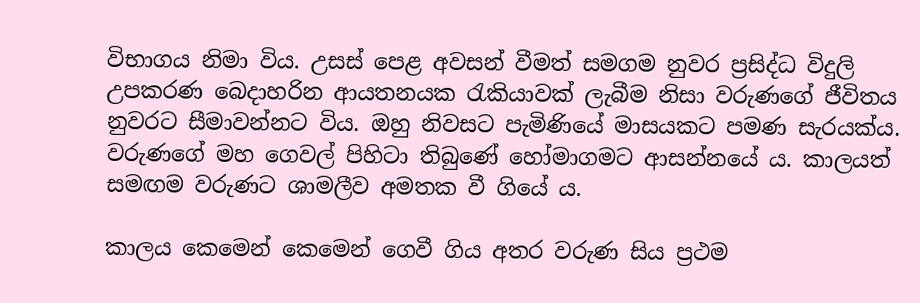විභාගය නිමා විය. උසස් පෙළ අවසන් වීමත් සමගම නුවර ප්‍රසිද්ධ විදුලි උපකරණ බෙදාහරින ආයතනයක රැකියාවක් ලැබීම නිසා වරුණගේ ජීවිතය නුවරට සීමාවන්නට විය. ඔහු නිවසට පැමිණියේ මාසයකට පමණ සැරයක්ය. වරුණගේ මහ ගෙවල් පිහිටා තිබුණේ හෝමාගමට ආසන්නයේ ය. කාලයත් සමඟම වරුණට ශාමලීව අමතක වී ගියේ ය.

කාලය කෙමෙන් කෙමෙන් ගෙවී ගිය අතර වරුණ සිය ප්‍රථම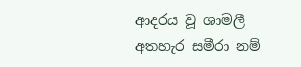ආදරය වූ ශාමලී අතහැර සමීරා නම්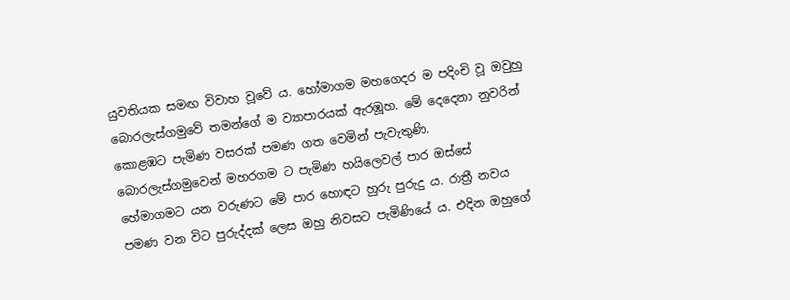යුවතියක සමඟ විවාහ වූවේ ය. හෝමාගම මහගෙදර ම පදිංචි වූ ඔවුහු බොරලැස්ගමුවේ තමන්ගේ ම ව්‍යාපාරයක් ඇරඹූහ. මේ දෙදෙනා නුවරින් කොළඹට පැමිණ වසරක් පමණ ගත වෙමින් පැවැතුණි. බොරලැස්ගමුවෙන් මහරගම ට පැමිණ හයිලෙවල් පාර ඔස්සේ හේමාගමට යන වරුණට මේ පාර හොඳට හුරු පුරුදු ය. රාත්‍රී නවය පමණ වන විට පුරුද්දක් ලෙස ඔහු නිවසට පැමිණියේ ය. එදින ඔහුගේ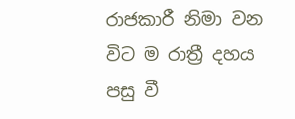රාජකාරී නිමා වන විට ම රාත්‍රී දහය පසු වී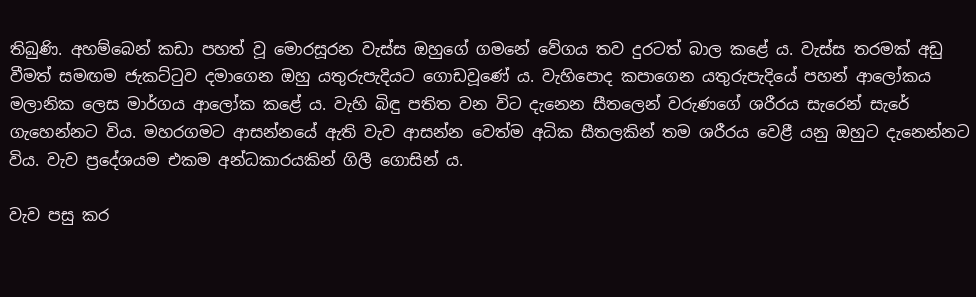තිබුණි. අහම්බෙන් කඩා පහත් වූ මොරසූරන වැස්ස ඔහුගේ ගමනේ වේගය තව දුරටත් බාල කළේ ය. වැස්ස තරමක් අඩු වීමත් සමඟම ජැකට්ටුව දමාගෙන ඔහු යතුරුපැදියට ගොඩවූණේ ය. වැහිපොද කපාගෙන යතුරුපැදියේ පහන් ආලෝකය මලානික ලෙස මාර්ගය ආලෝක කළේ ය. වැහි බිඳු පතිත වන විට දැනෙන සීතලෙන් වරුණගේ ශරීරය සැරෙන් සැරේ ගැහෙන්නට විය. මහරගමට ආසන්නයේ ඇති වැව ආසන්න වෙත්ම අධික සීතලකින් තම ශරීරය වෙළී යනු ඔහුට දැනෙන්නට විය. වැව ප්‍රදේශයම එකම අන්ධකාරයකින් ගිලී ගොසින් ය.

වැව පසු කර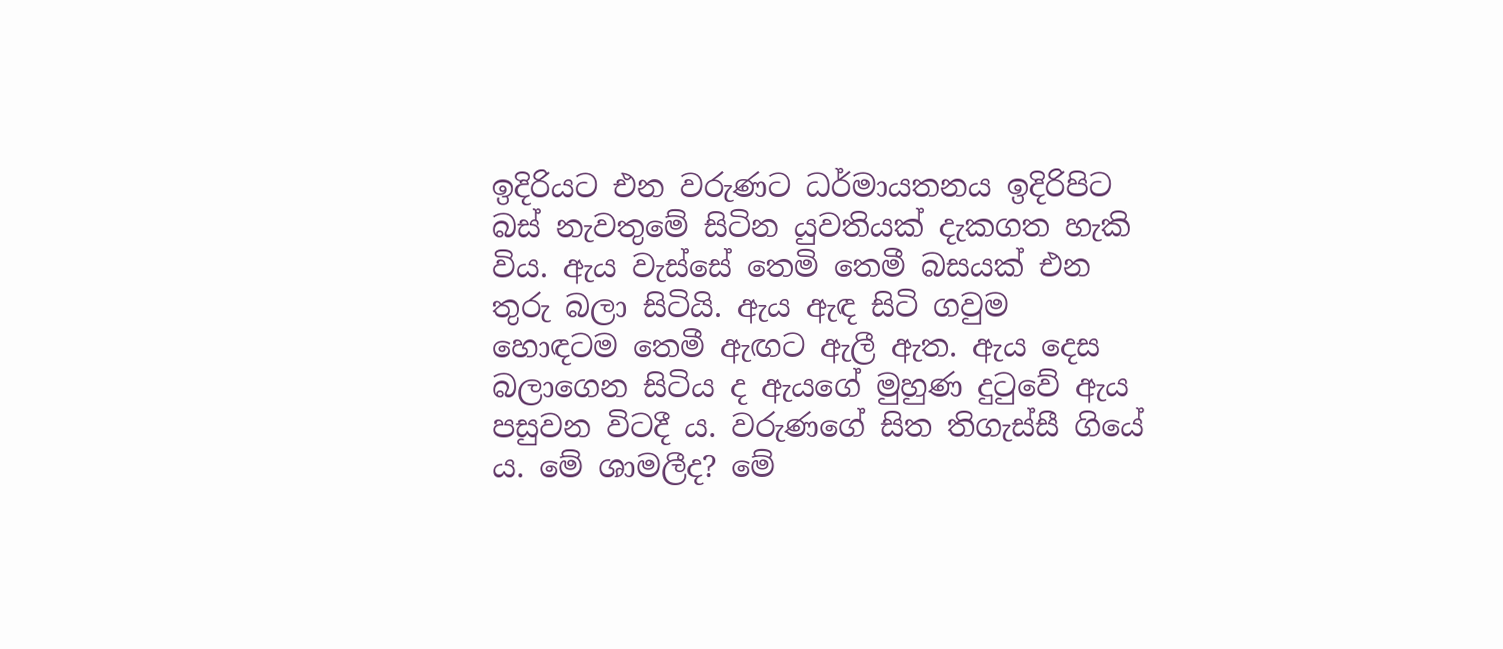ඉදිරියට එන වරුණට ධර්මායතනය ඉදිරිපිට බස් නැවතුමේ සිටින යුවතියක් දැකගත හැකි විය. ඇය වැස්සේ තෙමි තෙමී බසයක් එන තුරු බලා සිටියි. ඇය ඇඳ සිටි ගවුම හොඳටම තෙමී ඇඟට ඇලී ඇත. ඇය දෙස බලාගෙන සිටිය ද ඇයගේ මුහුණ දුටුවේ ඇය පසුවන විටදී ය. වරුණගේ සිත තිගැස්සී ගියේ ය. මේ ශාමලීද? මේ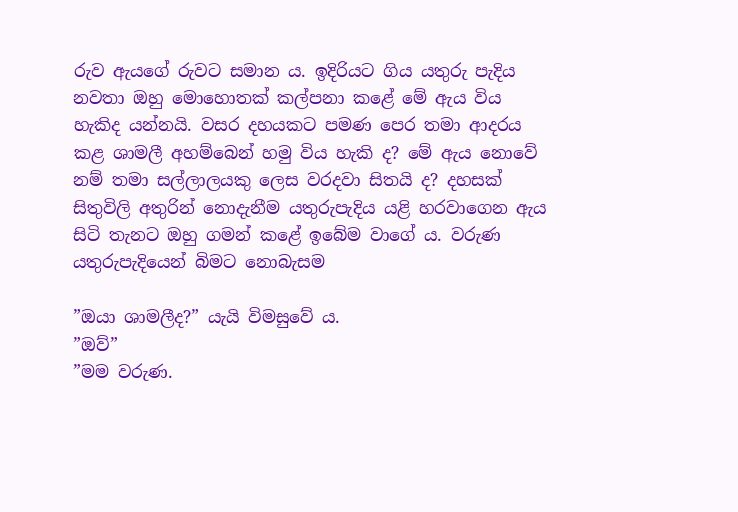රුව ඇයගේ රුවට සමාන ය. ඉදිරියට ගිය යතුරු පැදිය නවතා ඔහු මොහොතක් කල්පනා කළේ මේ ඇය විය හැකිද යන්නයි. වසර දහයකට පමණ පෙර තමා ආදරය කළ ශාමලී අහම්බෙන් හමු විය හැකි ද? මේ ඇය නොවේ නම් තමා සල්ලාලයකු ලෙස වරදවා සිතයි ද? දහසක් සිතුවිලි අතුරින් නොදැනීම යතුරුපැදිය යළි හරවාගෙන ඇය සිටි තැනට ඔහු ගමන් කළේ ඉබේම වාගේ ය. වරුණ යතුරුපැදියෙන් බිමට නොබැසම

”ඔයා ශාමලීද?” යැයි විමසුවේ ය.
”ඔව්”
”මම වරුණ.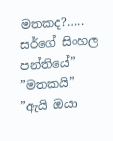මතකද?….. සර්ගේ සිංහල පන්තියේ”
”මතකයි”
”ඇයි ඔයා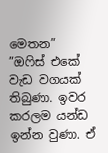මෙතන”
”ඔෆිස් එකේ වැඩ වගයක් තිබුණා. ඉවර කරලම යන්ඩ ඉන්න වුණා. ඒ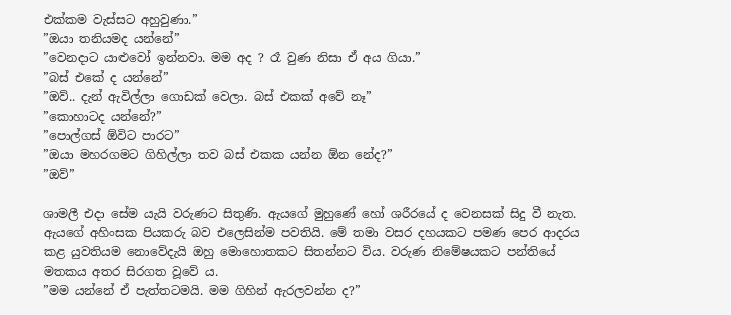එක්කම වැස්සට අහුවුණා.”
”ඔයා තනියමද යන්නේ”
”වෙනදාට යාළුවෝ ඉන්නවා. මම අද ? රෑ වුණ නිසා ඒ අය ගියා.”
”බස් එකේ ද යන්නේ”
”ඔව්.. දැන් ඇවිල්ලා ගොඩක් වෙලා. බස් එකක් අවේ නෑ”
”කොහාටද යන්නේ?”
”පොල්ගස් ඕවිට පාරට”
”ඔයා මහරගමට ගිහිල්ලා තව බස් එකක යන්න ඕන නේද?”
”ඔව්”

ශාමලී එදා සේම යැයි වරුණට සිතුණි. ඇයගේ මුහුණේ හෝ ශරීරයේ ද වෙනසක් සිදු වී නැත. ඇයගේ අහිංසක පියකරු බව එලෙසින්ම පවතියි. මේ තමා වසර දහයකට පමණ පෙර ආදරය කළ යුවතියම නොවේදැයි ඔහු මොහොතකට සිතන්නට විය. වරුණ නිමේෂයකට පන්තියේ මතකය අතර සිරගත වූවේ ය.
”මම යන්නේ ඒ පැත්තටමයි. මම ගිහින් ඇරලවන්න ද?”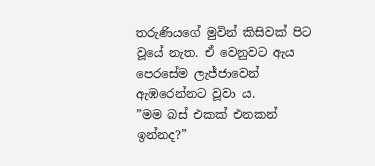තරුණියගේ මුවින් කිසිවක් පිට වූයේ නැත. ඒ වෙනුවට ඇය පෙරසේම ලැජ්ජාවෙන් ඇඹරෙන්නට වූවා ය.
”මම බස් එකක් එනකන් ඉන්නද?”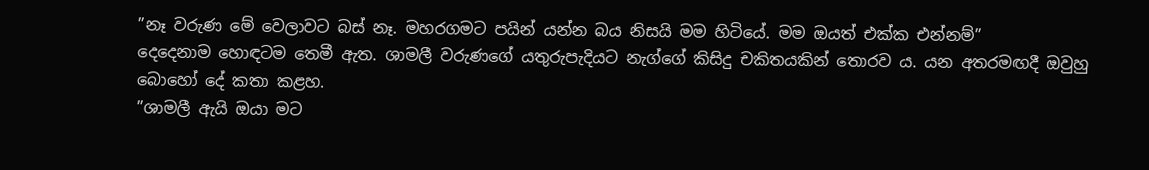”නෑ වරුණ මේ වෙලාවට බස් නෑ. මහරගමට පයින් යන්න බය නිසයි මම හිටියේ. මම ඔයත් එක්ක එන්නම්”
දෙදෙනාම හොඳටම තෙමී ඇත. ශාමලී වරුණගේ යතුරුපැදියට නැග්ගේ කිසිදු චකිතයකින් තොරව ය. යන අතරමඟදී ඔවුහු බොහෝ දේ කතා කළහ.
”ශාමලී ඇයි ඔයා මට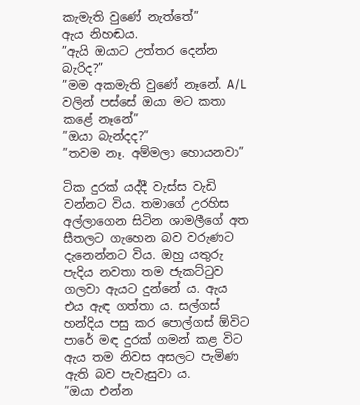කැමැති වුණේ නැත්තේ”
ඇය නිහඬය.
”ඇයි ඔයාට උත්තර දෙන්න බැරිද?”
”මම අකමැති වුණේ නෑනේ. A/L වලින් පස්සේ ඔයා මට කතා කළේ නෑනේ”
”ඔයා බැන්දද?”
”තවම නෑ. අම්මලා හොයනවා”

ටික දුරක් යද්දී වැස්ස වැඩි වන්නට විය. තමාගේ උරහිස අල්ලාගෙන සිටින ශාමලීගේ අත සීතලට ගැහෙන බව වරුණට දැනෙන්නට විය. ඔහු යතුරු පැදිය නවතා තම ජැකට්ටුව ගලවා ඇයට දුන්නේ ය. ඇය එය ඇඳ ගත්තා ය. සල්ගස් හන්දිය පසු කර පොල්ගස් ඕවිට පාරේ මඳ දුරක් ගමන් කළ විට ඇය තම නිවස අසලට පැමිණ ඇති බව පැවැසුවා ය.
”ඔයා එන්න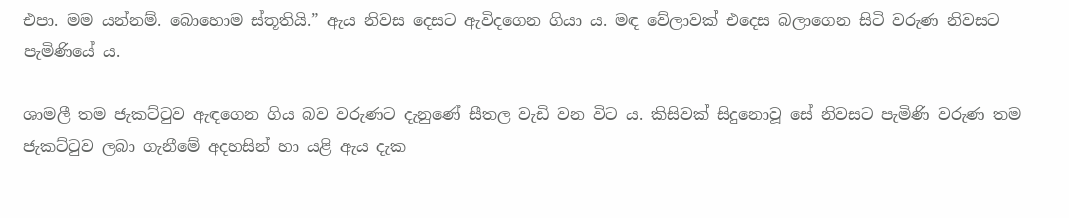එපා. මම යන්නම්. බොහොම ස්තූතියි.” ඇය නිවස දෙසට ඇවිදගෙන ගියා ය. මඳ වේලාවක් එදෙස බලාගෙන සිටි වරුණ නිවසට පැමිණියේ ය.

ශාමලී තම ජැකට්ටුව ඇඳගෙන ගිය බව වරුණට දැනුණේ සීතල වැඩි වන විට ය. කිසිවක් සිදුනොවූ සේ නිවසට පැමිණි වරුණ තම ජැකට්ටුව ලබා ගැනීමේ අදහසින් හා යළි ඇය දැක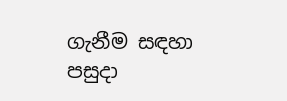ගැනීම සඳහා පසුදා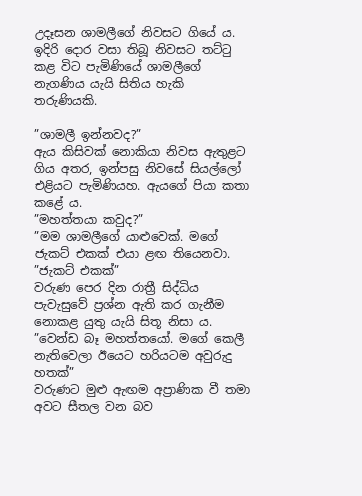උදෑසන ශාමලීගේ නිවසට ගියේ ය. ඉදිරි දොර වසා තිබූ නිවසට තට්ටු කළ විට පැමිණියේ ශාමලීගේ නැගණිය යැයි සිතිය හැකි තරුණියකි.

”ශාමලී ඉන්නවද?”
ඇය කිසිවක් නොකියා නිවස ඇතුළට ගිය අතර, ඉන්පසු නිවසේ සියල්ලෝ එළියට පැමිණියහ. ඇයගේ පියා කතා කළේ ය.
”මහත්තයා කවුද?”
”මම ශාමලීගේ යාළුවෙක්. මගේ ජැකට් එකක් එයා ළඟ තියෙනවා.
”ජැකට් එකක්”
වරුණ පෙර දින රාත්‍රී සිද්ධිය පැවැසුවේ ප්‍රශ්න ඇති කර ගැනීම නොකළ යුතු යැයි සිතූ නිසා ය.
”වෙන්ඩ බෑ මහත්තයෝ. මගේ කෙලී නැතිවෙලා ඊයෙට හරියටම අවුරුදු හතක්”
වරුණට මුළු ඇඟම අප්‍රාණික වී තමා අවට සීතල වන බව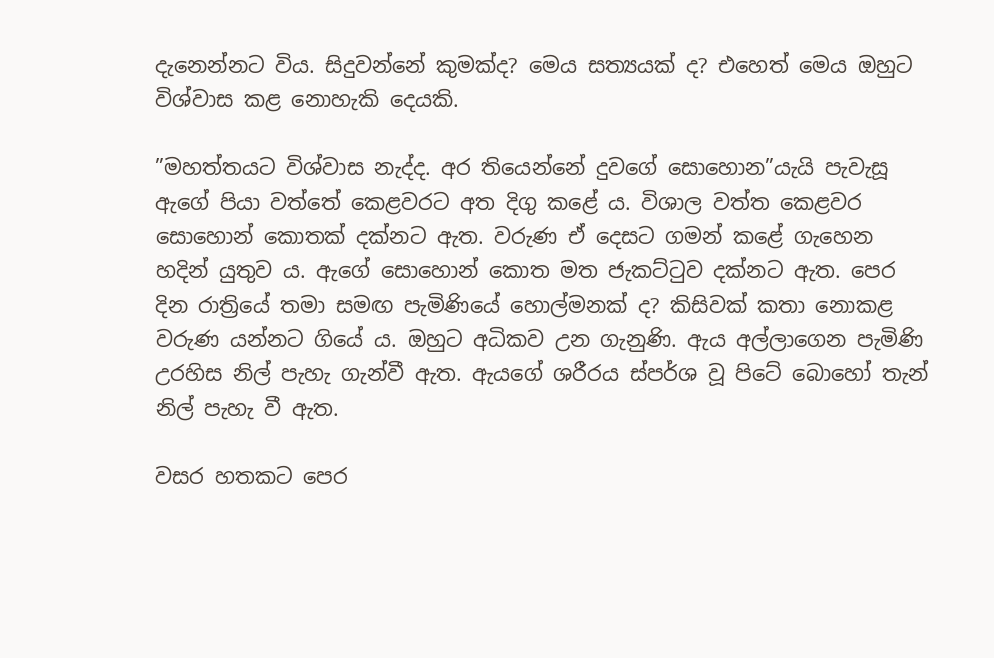දැනෙන්නට විය. සිදුවන්නේ කුමක්ද? මෙය සත්‍යයක් ද? එහෙත් මෙය ඔහුට විශ්වාස කළ නොහැකි දෙයකි.

”මහත්තයට විශ්වාස නැද්ද. අර තියෙන්නේ දුවගේ සොහොන”යැයි පැවැසූ ඇගේ පියා වත්තේ කෙළවරට අත දිගු කළේ ය. විශාල වත්ත කෙළවර සොහොන් කොතක් දක්නට ඇත. වරුණ ඒ දෙසට ගමන් කළේ ගැහෙන හදින් යුතුව ය. ඇගේ සොහොන් කොත මත ජැකට්ටුව දක්නට ඇත. පෙර දින රාත්‍රියේ තමා සමඟ පැමිණියේ හොල්මනක් ද? කිසිවක් කතා නොකළ වරුණ යන්නට ගියේ ය. ඔහුට අධිකව උන ගැනුණි. ඇය අල්ලාගෙන පැමිණි උරහිස නිල් පැහැ ගැන්වී ඇත. ඇයගේ ශරීරය ස්පර්ශ වූ පිටේ බොහෝ තැන් නිල් පැහැ වී ඇත.

වසර හතකට පෙර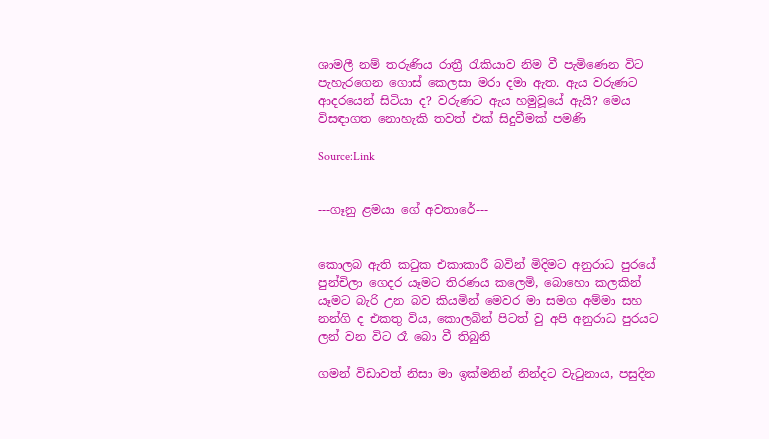ශාමලී නම් තරුණිය රාත්‍රී රැකියාව නිම වී පැමිණෙන විට පැහැරගෙන ගොස් කෙලසා මරා දමා ඇත. ඇය වරුණට ආදරයෙන් සිටියා ද? වරුණට ඇය හමුවූයේ ඇයි? මෙය විසඳාගත නොහැකි තවත් එක් සිදුවීමක් පමණි

Source:Link


---ගෑනු ළමයා ගේ අවතාරේ---


කොලබ ඇති කටුක එකාකාරී බවින් මිදිමට අනුරාධ පුරයේ පුන්චිලා ගෙදර යෑමට තිරණය කලෙමි, බොහො කලකින් යෑමට බැරි උන බව කියමින් මෙවර මා සමග අම්මා සහ නන්ගි ද එකතු විය, කොලබින් පිටත් වු අපි අනුරාධ පුරයට ලන් වන විට රෑ බො වී තිබුනි

ගමන් විඩාවත් නිසා මා ඉක්මනින් නින්දට වැටුනාය, පසුදින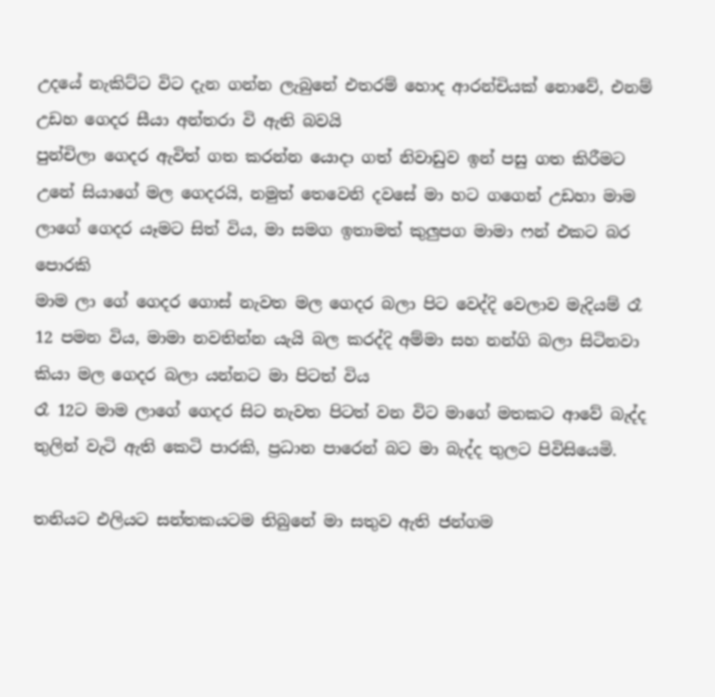උදයේ නැකිට්ට විට දැන ගන්න ලැබුනේ එතරම් හොද ආරන්චියක් නොවේ, එනම් උඩහ ගෙදර සීයා අන්තරා වි ඇති බවයි
පුන්චිලා ගෙදර ඇවිත් ගත කරන්න යොදා ගත් නිවාඩුව ඉන් පසු ගත කිරීමට උනේ සියාගේ මල ගෙදරයි, නමුත් තෙවෙනි දවසේ මා හට ගගෙන් උඩහා මාම ලාගේ ගෙදර යෑමට සිත් විය, මා සමග ඉතාමත් කුලුපග මාමා ෆන් එකට බර පොරකි
මාම ලා ගේ ගෙදර ගොස් නැවත මල ගෙදර බලා පිට වෙද්දි වෙලාව මැදියම් රෑ 12 පමන විය, මාමා නවතින්න යැයි බල කරද්දි අම්මා සහ නන්ගි බලා සිටිනවා කියා මල ගෙදර බලා යන්නට මා පිටත් විය
රෑ 12ට මාම ලාගේ ගෙදර සිට නැවත පිටත් වන විට මාගේ මතකට ආවේ බැද්ද තුලින් වැටි ඇති කෙටි පාරකි, ප්‍රධාන පාරෙන් බට මා බැද්ද තුලට පිවිසියෙමි.

තනියට එලියට සන්තකයටම තිබුනේ මා සතුව ඇති ජන්ගම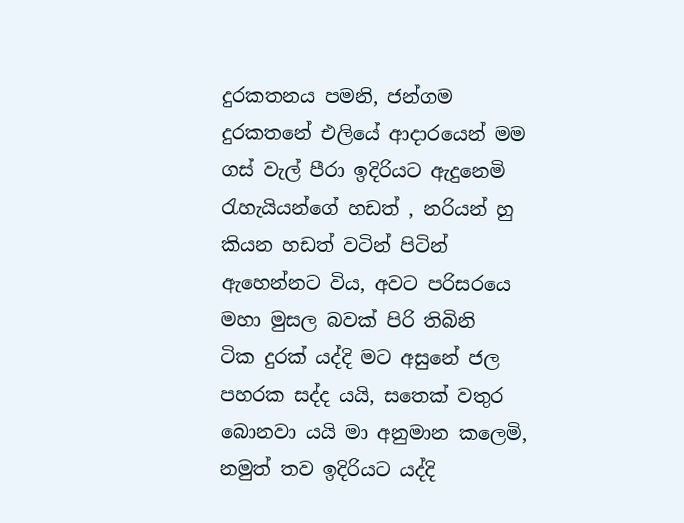දුරකතනය පමනි, ජන්ගම දුරකතනේ එලියේ ආදාරයෙන් මම ගස් වැල් පීරා ඉදිරියට ඇදුනෙමි
රැහැයියන්ගේ හඩත් , නරියන් හු කියන හඩත් වටින් පිටින් ඇහෙන්නට විය, අවට පරිසරයෙ මහා මුසල බවක් පිරි තිබිනි
ටික දුරක් යද්දි මට අසුනේ ජල පහරක සද්ද යයි, සතෙක් වතුර බොනවා යයි මා අනුමාන කලෙමි, නමුත් තව ඉදිරියට යද්දි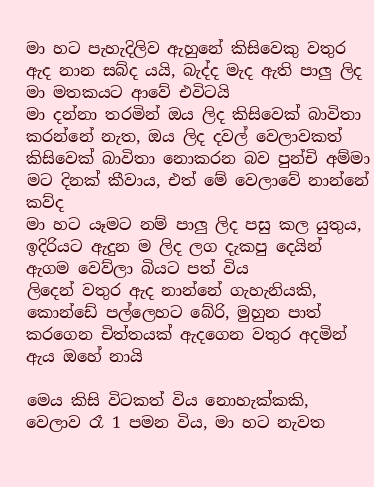මා හට පැහැදිලිව ඇහුනේ කිසිවෙකු වතුර ඇද නාන සබ්ද යයි, බැද්ද මැද ඇති පාලු ලිද මා මතකයට ආවේ එවිටයි
මා දන්නා තරමින් ඔය ලිද කිසිවෙක් බාවිතා කරන්නේ නැත, ඔය ලිද දවල් වෙලාවකත් කිසිවෙක් බාවිතා නොකරන බව පුන්චි අම්මා මට දිනක් කීවාය, එත් මේ වෙලාවේ නාන්නේ කව්ද
මා හට යෑමට නම් පාලු ලිද පසු කල යුතුය, ඉදිරියට ඇදුන ම ලිද ලග දැකපු දෙයින් ඇගම වෙව්ලා බියට පත් විය
ලිදෙන් වතුර ඇද නාන්නේ ගැහැනියකි, කොන්ඩේ පල්ලෙහට බේරි, මුහුන පාත් කරගෙන චිත්තයක් ඇදගෙන වතුර අදමින් ඇය ඔහේ නායි

මෙය කිසි විටකත් විය නොහැක්කකි, වෙලාව රෑ 1 පමන විය, මා හට නැවත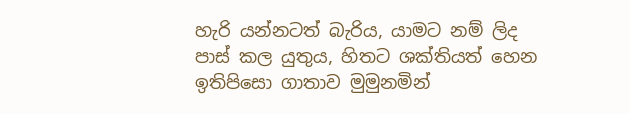හැරි යන්නටත් බැරිය, යාමට නම් ලිද පාස් කල යුතුය, හිතට ශක්තියත් හෙන ඉතිපිසො ගාතාව මුමුනමින්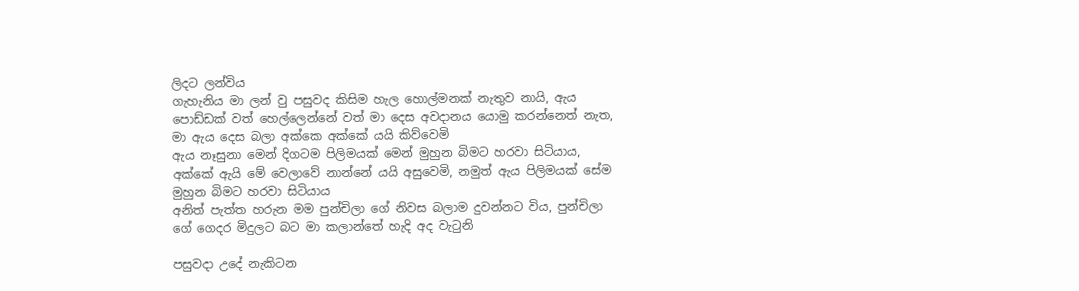ලිදට ලන්විය
ගැහැනිය මා ලන් වු පසුවද කිසිම හැල හොල්මනක් නැතුව නායි, ඇය පොඩ්ඩක් වත් හෙල්ලෙන්නේ වත් මා දෙස අවදානය යොමු කරන්නෙත් නැත, මා ඇය දෙස බලා අක්කෙ අක්කේ යයි කිව්වෙමි
ඇය නෑසුනා මෙන් දිගටම පිලිමයක් මෙන් මුහුන බිමට හරවා සිටියාය, අක්කේ ඇයි මේ වෙලාවේ නාන්නේ යයි අසුවෙමි, නමුත් ඇය පිලිමයක් සේම මුහුන බිමට හරවා සිටියාය
අනිත් පැත්ත හරුන මම පුන්චිලා ගේ නිවස බලාම දුවන්නට විය, පුන්චිලා ගේ ගෙදර මිදුලට බට මා කලාන්තේ හැදි අද වැටුනි

පසුවදා උදේ නැකිටන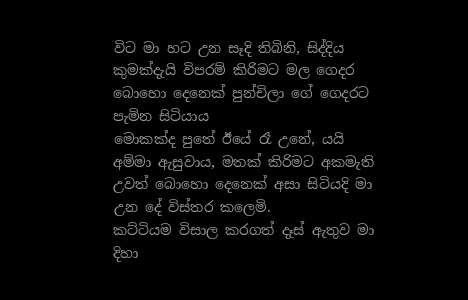විට මා හට උන සෑදි තිබිනි, සිද්දිය කුමක්දැයි විපරම් කිරිමට මල ගෙදර බොහො දෙනෙක් පුන්චිලා ගේ ගෙදරට පැමින සිටියාය
මොකක්ද පුතේ ඊයේ රෑ උනේ, යයි අම්මා ඇසුවාය, මතක් කිරිමට අකමැති උවත් බොහො දෙනෙක් අසා සිටියදි මා උන දේ විස්තර කලෙමි.
කට්ටියම විසාල කරගත් දෑස් ඇතුව මා දිහා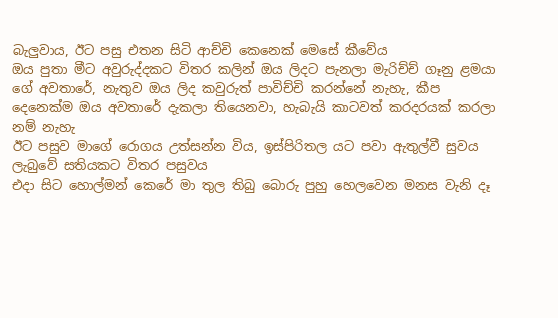බැලුවාය, ඊට පසු එතන සිටි ආච්චි කෙනෙක් මෙසේ කීවේය
ඔය පුතා මීට අවුරුද්දකට විතර කලින් ඔය ලිදට පැනලා මැරිච්ච් ගෑනු ළමයා ගේ අවතාරේ, නැතුව ඔය ලිද කවුරුත් පාවිච්චි කරන්නේ නැහැ, කීප දෙනෙක්ම ඔය අවතාරේ දැකලා තියෙනවා, හැබැයි කාටවත් කරදරයක් කරලා නම් නැහැ
ඊට පසුව මාගේ රොගය උත්සන්න විය, ඉස්පිරිතල යට පවා ඇතුල්වී සුවය ලැබුවේ සතියකට විතර පසුවය
එදා සිට හොල්මන් කෙරේ මා තුල තිබු බොරු පුහු හෙලවෙන මනස වැනි දෑ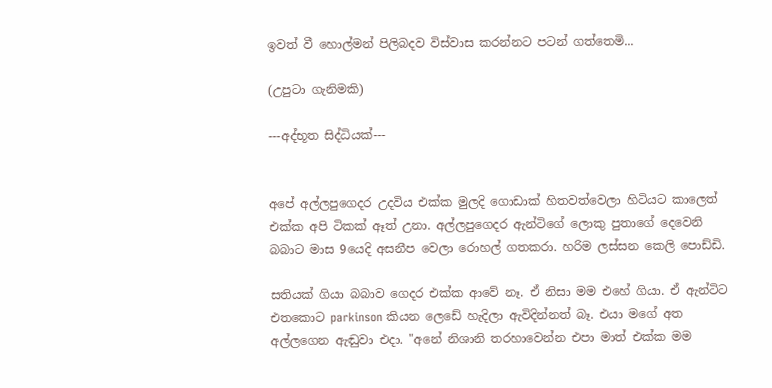ඉවත් වී හොල්මන් පිලිබදව විස්වාස කරන්නට පටන් ගත්තෙමි...

(උපුටා ගැනිමකි)

---අද්භූත සිද්ධියක්---


අපේ අල්ලපුගෙදර උදවිය එක්ක මුලදි ගොඩාක් හිතවත්වෙලා හිටියට කාලෙත් එක්ක අපි ටිකක් ඈත් උනා. අල්ලපුගෙදර ඇන්ටිගේ ලොකු පුතාගේ දෙවෙනි බබාට මාස 9යෙදි අසනීප වෙලා රොහල් ගතකරා. හරිම ලස්සන කෙලි පොඩ්ඩි.

සතියක් ගියා බබාව ගෙදර එක්ක ආවේ නෑ. ඒ නිසා මම එහේ ගියා. ඒ ඇන්ටිට එතකොට parkinson කියන ලෙඩේ හැදිලා ඇවිදින්නත් බෑ. එයා මගේ අත අල්ලගෙන ඇඬුවා එදා. "අනේ නිශානි තරහාවෙන්න එපා මාත් එක්ක මම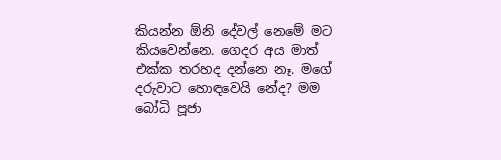කියන්න ඕනි දේවල් නෙමේ මට කියවෙන්නෙ. ගෙදර අය මාත් එක්ක තරහද දන්නෙ නෑ. මගේ දරුවාට හොඳවෙයි නේද? මම බෝධි පූජා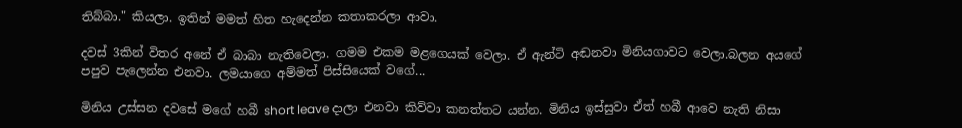තිබ්බා." කියලා. ඉතින් මමත් හිත හැදෙන්න කතාකරලා ආවා.

දවස් 3කින් විතර අනේ ඒ බාබා නැතිවෙලා. ගමම එකම මළගෙයක් වෙලා. ඒ ඇන්ටි අඬනවා මිනියගාවට වෙලා.බලන අයගේ පපුව පැලෙන්න එනවා. ලමයාගෙ අම්මත් පිස්සියෙක් වගේ...

මිනිය උස්සන දවසේ මගේ හබී short leave දාලා එනවා කිව්වා කනත්තට යන්න. මිනිය ඉස්සුවා ඒත් හබී ආවෙ නැති නිසා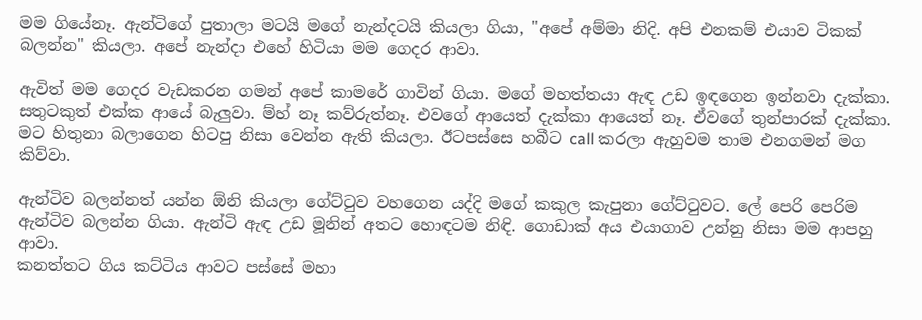මම ගියේනෑ. ඇන්ටිගේ පුතාලා මටයි මගේ නැන්දටයි කියලා ගියා, "අපේ අම්මා නිදි. අපි එනකම් එයාව ටිකක් බලන්න" කියලා. අපේ නැන්දා එහේ හිටියා මම ගෙදර ආවා.

ඇවිත් මම ගෙදර වැඩකරන ගමන් අපේ කාමරේ ගාවින් ගියා. මගේ මහත්තයා ඇඳ උඩ ඉඳගෙන ඉන්නවා දැක්කා. සතුටකුත් එක්ක ආයේ බැලුවා. ම්හ් නෑ කව්රුත්නෑ. එවගේ ආයෙත් දැක්කා ආයෙත් නෑ. ඒවගේ තුන්පාරක් දැක්කා. මට හිතුනා බලාගෙන හිටපු නිසා වෙන්න ඇති කියලා. ඊටපස්සෙ හබීට call කරලා ඇහුවම තාම එනගමන් මග කිව්වා.

ඇන්ටිව බලන්නත් යන්න ඕනි කියලා ගේට්ටුව වහගෙන යද්දි මගේ කකුල කැපුනා ගේට්ටුවට. ලේ පෙරි පෙරිම ඇන්ටිව බලන්න ගියා. ඇන්ටි ඇඳ උඩ මූනින් අතට හොඳටම නිඳි. ගොඩාක් අය එයාගාව උන්නු නිසා මම ආපහු ආවා.
කනත්තට ගිය කට්ටිය ආවට පස්සේ මහා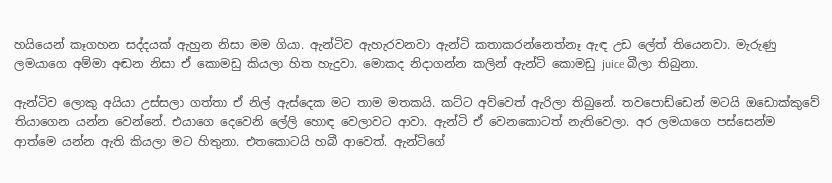හයියෙන් කෑගහන සද්දයක් ඇහුන නිසා මම ගියා. ඇන්ටිව ඇහැරවනවා ඇන්ටි කතාකරන්නෙත්නෑ ඇඳ උඩ ලේත් තියෙනවා. මැරුණු ලමයාගෙ අම්මා අඬන නිසා ඒ කොමඩු කියලා හිත හැදුවා. මොකද නිදාගන්න කලින් ඇන්ටි කොමඩු juice බීලා තිබුනා.

ඇන්ටිව ලොකු අයියා උස්සලා ගත්තා ඒ නිල් ඇස්දෙක මට තාම මතකයි. කට්ට අව්වෙත් ඇරිලා තිබුනේ. තවපොඩ්ඩෙන් මටයි ඔඩොක්කුවේ තියාගෙන යන්න වෙන්නේ. එයාගෙ දෙවෙනි ලේලි හොඳ වෙලාවට ආවා. ඇන්ටි ඒ වෙනකොටත් නැතිවෙලා. අර ලමයාගෙ පස්සෙන්ම ආත්මෙ යන්න ඇති කියලා මට හිතුනා. එතකොටයි හබී ආවෙත්. ඇන්ටිගේ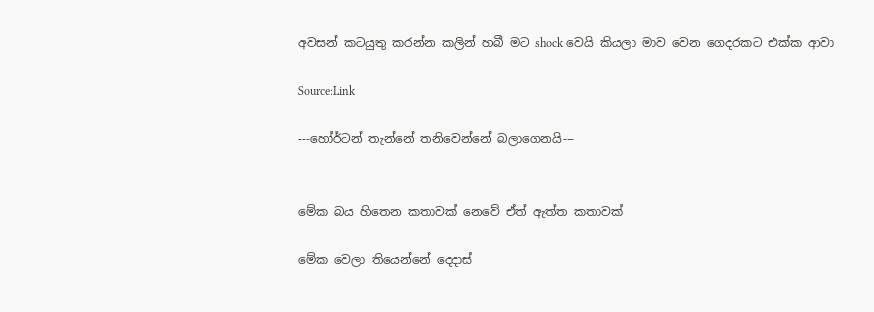අවසන් කටයුතු කරන්න කලින් හබී මට shock වෙයි කියලා මාව වෙන ගෙදරකට එක්ක ආවා

Source:Link

---හෝර්ටන් තැන්නේ තනිවෙන්නේ බලාගෙනයි---


මේක බය හිතෙන කතාවක් නෙවේ ඒත් ඇත්ත කතාවක්

මේක වෙලා තියෙන්නේ දෙදාස්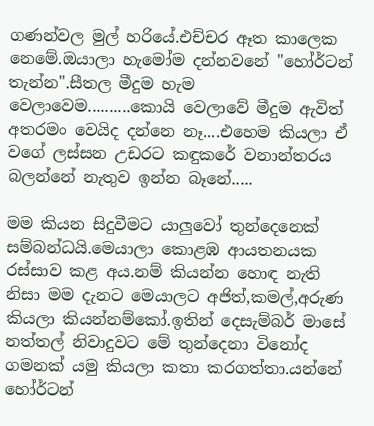ගණන්වල මුල් හරියේ.එච්චර ඈත කාලෙක නෙමේ.ඔයාලා හැමෝම දන්නවනේ "හෝර්ටන් තැන්න".සීතල මීදුම හැම වෙලාවෙම..........කොයි වෙලාවේ මීදුම ඇවිත් අතරමං වෙයිද දන්නෙ නෑ....එහෙම කියලා ඒ වගේ ලස්සන උඩරට කඳුකරේ වනාන්තරය බලන්නේ නැතුව ඉන්න බෑනේ.....

මම කියන සිදුවීමට යාලුවෝ තුන්දෙනෙක් සම්බන්ධයි.මෙයාලා කොළඹ ආයතනයක රස්සාව කළ අය.නම් කියන්න හොඳ නැති නිසා මම දැනට මෙයාලට අජිත්,කමල්,අරුණ කියලා කියන්නම්කෝ.ඉතින් දෙසැම්බර් මාසේ නත්තල් නිවාදුවට මේ තුන්දෙනා විනෝද ගමනක් යමු කියලා කතා කරගත්තා.යන්නේ හෝර්ටන්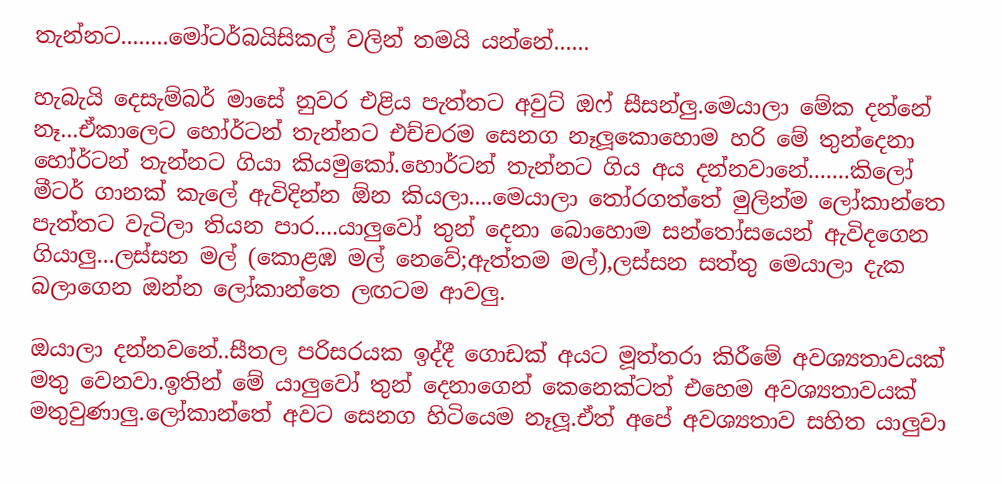තැන්නට........මෝටර්බයිසිකල් වලින් තමයි යන්නේ......

හැබැයි දෙසැම්බර් මාසේ නුවර එළිය පැත්තට අවුට් ඔෆ් සීසන්ලු.මෙයාලා මේක දන්නේ නෑ...ඒකාලෙට හෝර්ටන් තැන්නට එච්චරම සෙනග නෑලූකොහොම හරි මේ තුන්දෙනා හෝර්ටන් තැන්නට ගියා කියමුකෝ.හොර්ටන් තැන්නට ගිය අය දන්නවානේ.......කිලෝ මීටර් ගානක් කැලේ ඇවිදින්න ඕන කියලා....මෙයාලා තෝරගත්තේ මුලින්ම ලෝකාන්තෙ පැත්තට වැටිලා තියන පාර....යාලුවෝ තුන් දෙනා බොහොම සන්තෝසයෙන් ඇවිදගෙන ගියාලු...ලස්සන මල් (කොළඹ මල් නෙවේ;ඇත්තම මල්),ලස්සන සත්තු මෙයාලා දැක බලාගෙන ඔන්න ලෝකාන්තෙ ලඟටම ආවලු.

ඔයාලා දන්නවනේ..සීතල පරිසරයක ඉද්දී ගොඩක් අයට මූත්තරා කිරීමේ අවශ්‍යතාවයක් මතු වෙනවා.ඉතින් මේ යාලුවෝ තුන් දෙනාගෙන් කෙනෙක්ටත් එහෙම අවශ්‍යතාවයක් මතුවුණාලු.ලෝකාන්තේ අවට සෙනග හිටියෙම නෑලූ.ඒත් අපේ අවශ්‍යතාව සහිත යාලුවා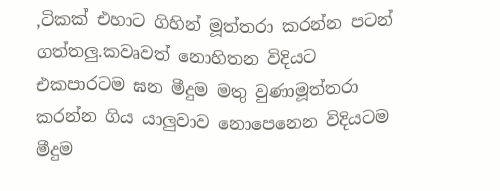,ටිකක් එහාට ගිහින් මූත්තරා කරන්න පටන් ගත්තලු.කවෘවත් නොහිතන විදියට එකපාරටම ඝන මීදුම මතු වුණාමූත්තරා කරන්න ගිය යාලුවාව නොපෙනෙන විදියටම මීදුම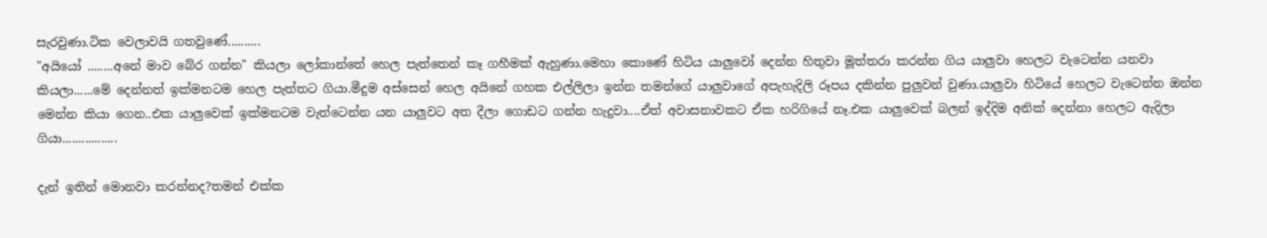සැරවුණා.ටික වෙලාවයි ගතවුණේ..........
"අයියෝ ........අනේ මාව බේර ගන්න" කියලා ලෝකාන්තේ හෙල පැත්තෙන් කෑ ගහීමක් ඇහුණා.මෙහා කොණේ හිටිය යාලුවෝ දෙන්න හිතුවා මූත්තරා කරන්න ගිය යාලුවා හෙලට වැටෙන්න යනවා කියලා......මේ දෙන්නත් ඉක්මනටම හෙල පැත්තට ගියා.මීදුම අස්සෙන් හෙල අයිනේ ගහක එල්ලිලා ඉන්න තමන්ගේ යාලුවාගේ අපැහැදිලි රූපය දකින්න පුලුවන් වුණා.යාලුවා හිටියේ හෙලට වැටෙන්න ඔන්න මෙන්න කියා ගෙන..එක යාලුවෙක් ඉක්මනටම වැත්ටෙන්න යන යාලුවට අත දීලා ගොඩට ගන්න හැදුවා....ඒත් අවාසනාවකට ඒක හරිගියේ නෑ.එක යාලුවෙක් බලන් ඉද්දිම අනික් දෙන්නා හෙලට ඇදිලා ගියා.................

දැන් ඉතින් මොනවා කරන්නද?තමන් එක්ක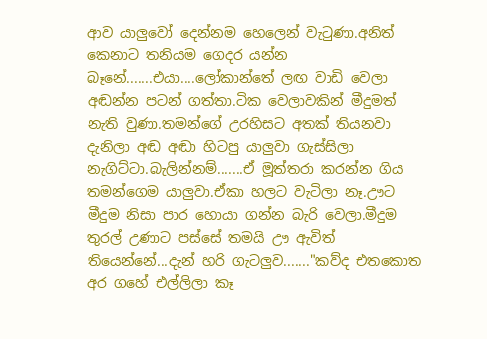ආව යාලුවෝ දෙන්නම හෙලෙන් වැටුණා.අනිත් කෙනාට තනියම ගෙදර යන්න බෑනේ.......එයා....ලෝකාන්තේ ලඟ වාඩි වෙලා අඬන්න පටන් ගත්තා.ටික වෙලාවකින් මීදුමත් නැති වුණා.තමන්ගේ උරහිසට අතක් තියනවා දැනිලා අඬ අඬා හිටපු යාලුවා ගැස්සිලා නැගිට්ටා.බැලින්නම්.......ඒ මූත්තරා කරන්න ගිය තමන්ගෙම යාලුවා.ඒකා හලට වැටිලා නෑ.ඌට මීදුම නිසා පාර හොයා ගන්න බැරි වෙලා.මීදුම තුරල් උණාට පස්සේ තමයි ඌ ඇවිත් තියෙන්නේ...දැන් හරි ගැටලුව......."කව්ද එතකොත අර ගහේ එල්ලිලා කෑ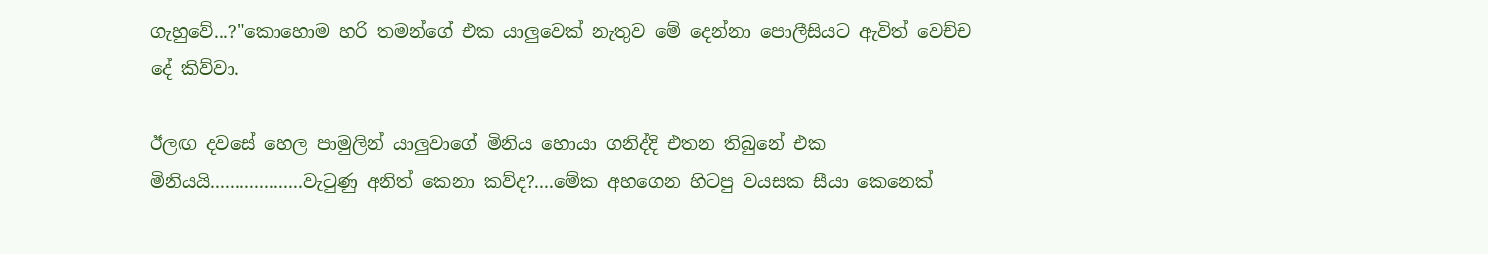ගැහුවේ...?"කොහොම හරි තමන්ගේ එක යාලුවෙක් නැතුව මේ දෙන්නා පොලීසියට ඇවිත් වෙච්ච දේ කිව්වා.

ඊලඟ දවසේ හෙල පාමුලින් යාලුවාගේ මිනිය හොයා ගනිද්දි එතන තිබුනේ එක මිනියයි...................වැටුණු අනිත් කෙනා කව්ද?....මේක අහගෙන හිටපු වයසක සීයා කෙනෙක්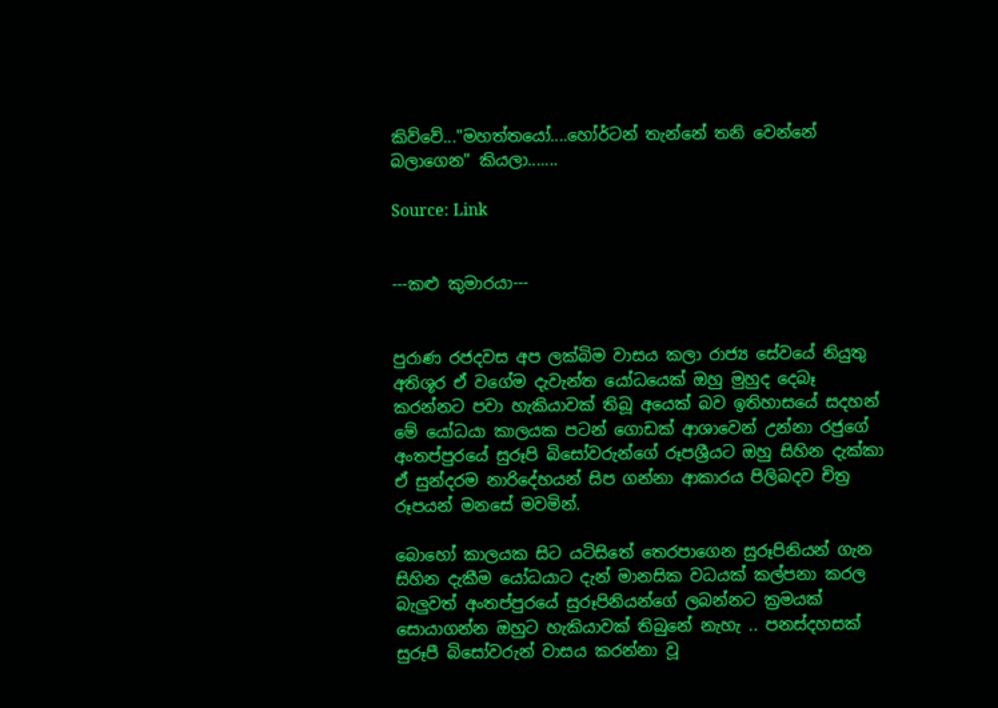කිව්වේ..."මහත්තයෝ....හෝර්ටන් තැන්නේ තනි වෙන්නේ බලාගෙන" කියලා.......

Source: Link


---කළු කුමාරයා---


පුරාණ රජදවස අප ලක්බිම වාසය කලා රාජ්‍ය සේවයේ නියුතු අතිශූර ඒ වගේම දැවැන්ත යෝධයෙක් ඔහු මුහුද දෙබෑ කරන්නට පවා හැකියාවක් තිබූ අයෙක් බව ඉතිහාසයේ සදහන් මේ යෝධයා කාලයක පටන් ගොඩක් ආශාවෙන් උන්නා රජුගේ අංතප්පුරයේ සුරූපි බිසෝවරුන්ගේ රූපශ්‍රීයට ඔහු සිහින දැක්කා ඒ සුන්දරම නාරිදේහයන් සිප ගන්නා ආකාරය පිලිබදව චිත්‍ර රූපයන් මනසේ මවමින්.

බොහෝ කාලයක සිට යටිසිතේ තෙරපාගෙන සුරූපිනියන් ගැන සිහින දැකීම යෝධයාට දැන් මානසික වධයක් කල්පනා කරල බැලුවත් අංතප්පුරයේ සුරූපිනියන්ගේ ලබන්නට ක්‍රමයක් සොයාගන්න ඔහුට හැකියාවක් තිබුනේ නැහැ .. පනස්දහසක් සුරූපී බිසෝවරුන් වාසය කරන්නා වූ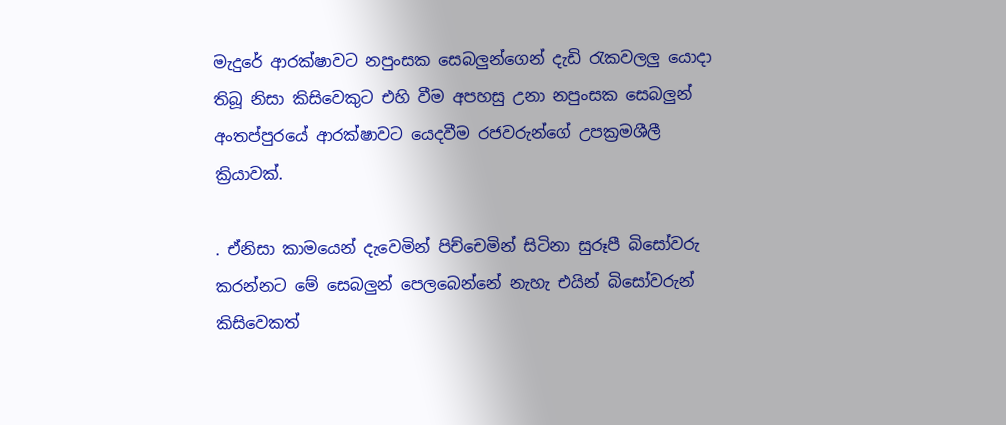මැදුරේ ආරක්ෂාවට නපුංසක සෙබලුන්ගෙන් දැඩි රැකවලලු යොදා තිබූ නිසා කිසිවෙකුට එහි වීම අපහසු උනා නපුංසක සෙබලුන් අංතප්පුරයේ ආරක්ෂාවට යෙදවීම රජවරුන්ගේ උපක්‍රමශීලී ක්‍රියාවක්.

. ඒනිසා කාමයෙන් දැවෙමින් පිච්චෙමින් සිටිනා සුරූපී බිසෝවරු කරන්නට මේ සෙබලුන් පෙලබෙන්නේ නැහැ එයින් බිසෝවරුන් කිසිවෙකත්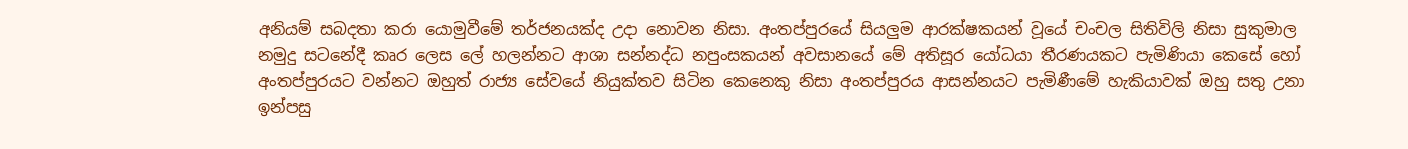අනියම් සබදතා කරා යොමුවීමේ තර්ජනයක්ද උදා නොවන නිසා. අංතප්පුරයේ සියලුම ආරක්ෂකයන් වූයේ චංචල සිතිවිලි නිසා සුකුමාල නමුදු සටනේදී කෘර ලෙස ලේ හලන්නට ආශා සන්නද්ධ නපුංසකයන් අවසානයේ මේ අතිසූර යෝධයා තීරණයකට පැමිණියා කෙසේ හෝ අංතප්පුරයට වන්නට ඔහුත් රාජ්‍ය සේවයේ නියුක්තව සිටින කෙනෙකු නිසා අංතප්පුරය ආසන්නයට පැමිණීමේ හැකියාවක් ඔහු සතු උනා ඉන්පසු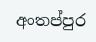අංතප්පුර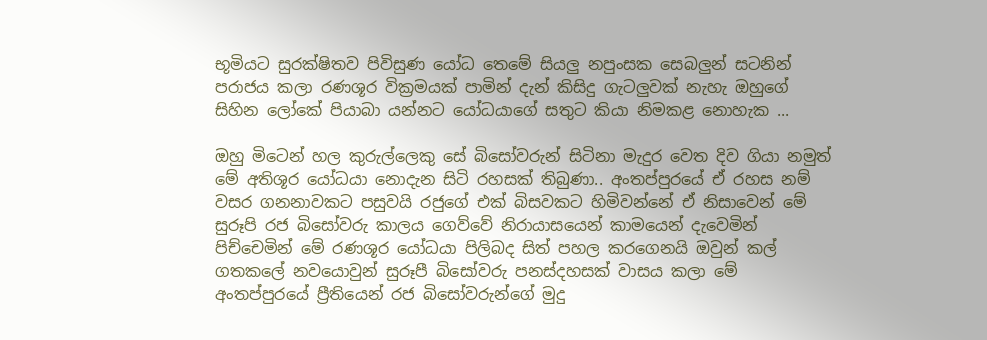භූමියට සුරක්ෂිතව පිවිසුණ යෝධ තෙමේ සියලු නපුංසක සෙබලුන් සටනින් පරාජය කලා රණශූර වික්‍රමයක් පාමින් දැන් කිසිදු ගැටලුවක් නැහැ ඔහුගේ සිහින ලෝකේ පියාබා යන්නට යෝධයාගේ සතුට කියා නිමකළ නොහැක ...

ඔහු මිටෙන් හල කුරුල්ලෙකු සේ බිසෝවරුන් සිටිනා මැදුර වෙත දිව ගියා නමුත් මේ අතිශූර යෝධයා නොදැන සිටි රහසක් තිබුණා.. අංතප්පුරයේ ඒ රහස නම් වසර ගනනාවකට පසුවයි රජුගේ එක් බිසවකට හිමිවන්නේ ඒ නිසාවෙන් මේ සුරූපි රජ බිසෝවරු කාලය ගෙව්වේ නිරායාසයෙන් කාමයෙන් දැවෙමින් පිච්චෙමින් මේ රණශූර යෝධයා පිලිබද සිත් පහල කරගෙනයි ඔවුන් කල් ගතකලේ නවයොවුන් සුරූපී බිසෝවරු පනස්දහසක් වාසය කලා මේ අංතප්පුරයේ ප්‍රීතියෙන් රජ බිසෝවරුන්ගේ මුදු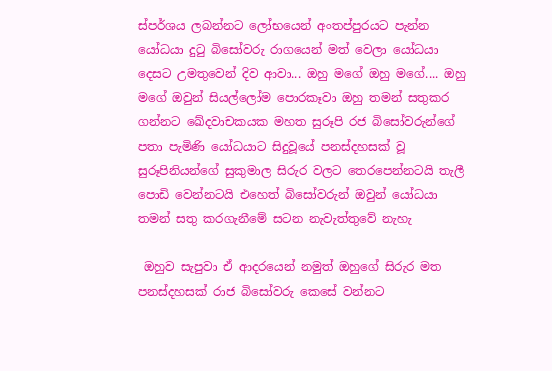ස්පර්ශය ලබන්නට ලෝභයෙන් අංතප්පුරයට පැන්න යෝධයා දුටු බිසෝවරු රාගයෙන් මත් වෙලා යෝධයා දෙසට උමතුවෙන් දිව ආවා... ඔහු මගේ ඔහු මගේ.... ඔහු මගේ ඔවුන් සියල්ලෝම පොරකෑවා ඔහු තමන් සතුකර ගන්නට ඛේදවාචකයක මහත සුරූපි රජ බිසෝවරුන්ගේ පතා පැමිණි යෝධයාට සිදුවූයේ පනස්දහසක් වූ සුරූපිනියන්ගේ සුකුමාල සිරුර වලට තෙරපෙන්නටයි තැලී පොඩි වෙන්නටයි එහෙත් බිසෝවරුන් ඔවුන් යෝධයා තමන් සතු කරගැනීමේ සටන නැවැත්තුවේ නැහැ

 ඔහුව සැපුවා ඒ ආදරයෙන් නමුත් ඔහුගේ සිරුර මත පනස්දහසක් රාජ බිසෝවරු කෙසේ වන්නට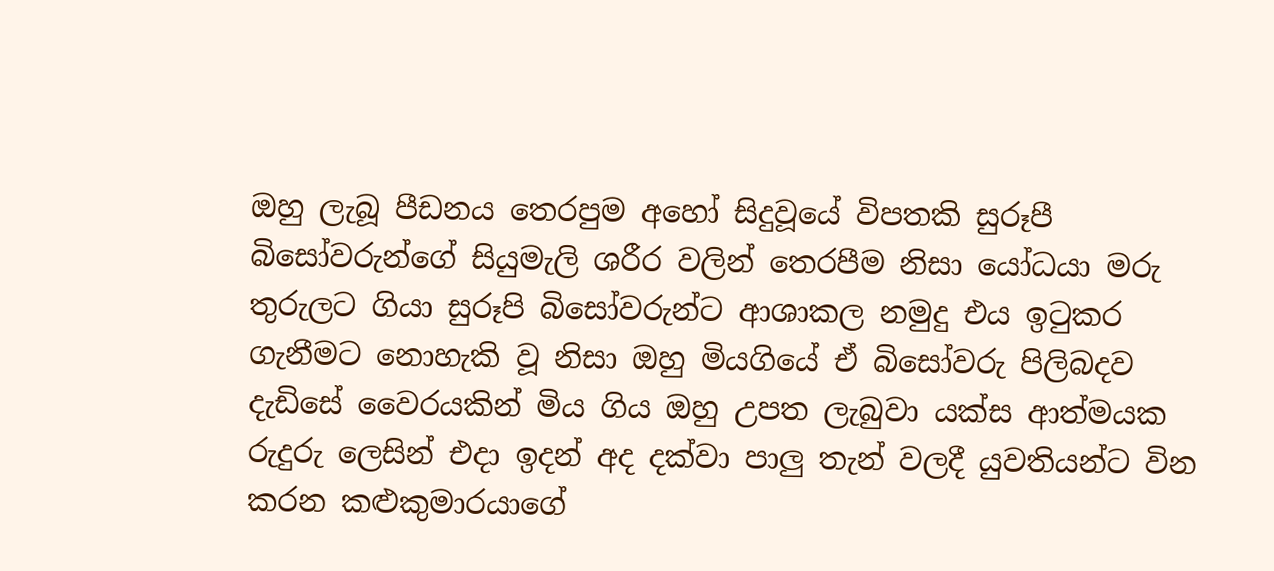ඔහු ලැබූ පීඩනය තෙරපුම අහෝ සිදුවූයේ විපතකි සුරූපී බිසෝවරුන්ගේ සියුමැලි ශරීර වලින් තෙරපීම නිසා යෝධයා මරු තුරුලට ගියා සුරූපි බිසෝවරුන්ට ආශාකල නමුදු එය ඉටුකර ගැනීමට නොහැකි වූ නිසා ඔහු මියගියේ ඒ බිසෝවරු පිලිබදව දැඩිසේ වෛරයකින් මිය ගිය ඔහු උපත ලැබුවා යක්ස ආත්මයක රුදුරු ලෙසින් එදා ඉදන් අද දක්වා පාලු තැන් වලදී යුවතියන්ට වින කරන කළුකුමාරයාගේ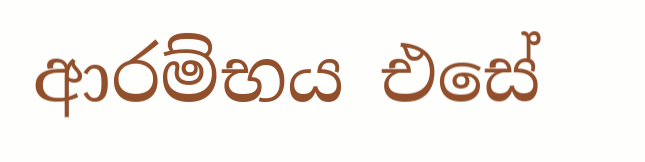ආරම්භය එසේ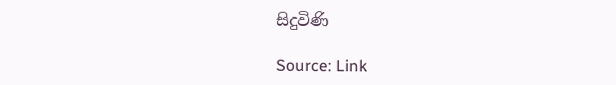සිදුවිණි

Source: Link